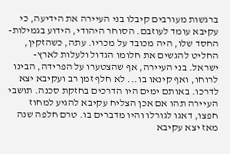ברגשות מעורבים קיבלו בני העיירה את הידיעה, כי עקיבא עומד לעוזבם. הסוחר היהודי, הידוע בגמילות-החסד שלו, היה מכובד על מכריו. עתה, כשהזקין, החליט להגשים את חלומו הגדול ולעלות לארץ-ישראל. בני העיירה, אף שהצטערו על הפרידה, הבינו לרוחו, ואף קינאו בו... לא חלף זמן רב ועקיבא יצא לדרכו. באותם ימים היו הדרכים בחזקת סכנה. תושבי העיירה תהו אם אכן הצליח עקיבא להגיע למחוז חפצו, דאגו לגורלו והיו מדברים בו. טרם חלפה שנה מאז יצא עקיבא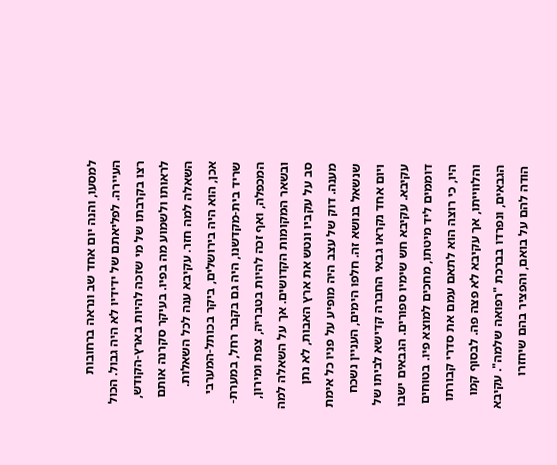למסעו, והנה יום אחד שב ונראה ברחובות העיירה. לפליאתם של ידידיו לא היה גבול. הכול רצו בקרבתו של מי שזכה להיות בארץ-הקודש, לראותו ולשמוע מה בפיו. בעיקר סקרנה אותם השאלה למה חזר. עקיבא ענה לכל השאלות. אכן, הוא היה בירושלים, ביקר בכותל-המערבי שריד בית-מקדשנו, היה גם בקבר רחל, במערת-המכפלה, ואף זכה להיות בטבריה, צפת ומירון, ובשאר המקומות הקדושים. אך על השאלה למה סב על עקביו ונטש את ארץ האבות, לא נתן מענה. דוק של עצב היה מופיע על פניו כל אימת שנשאל בנושא זה. חלפו הימים, העניין נשכח ויום אחד נקראו גבאי החברה קדישא לביתו של עקיבא. עקיבא חש שימיו ספורים. הגבאים ישבו דוממים ליד מיטתו, מחכים למוצא פיו. בטוחים היו, כי רוצה הוא לתאם עמם את סדרי קבורתו והלווייתו, אך עקיבא לא פצה פה. לבסוף קמו הגבאים, ונפרדו בברכת "רפואה שלמה". עקיבא הודה להם על בואם, והפציר בהם שיחזרו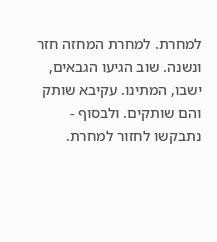למחרת. למחרת המחזה חזר ונשנה. שוב הגיעו הגבאים, ישבו, המתינו. עקיבא שותק והם שותקים. ולבסוף - נתבקשו לחזור למחרת.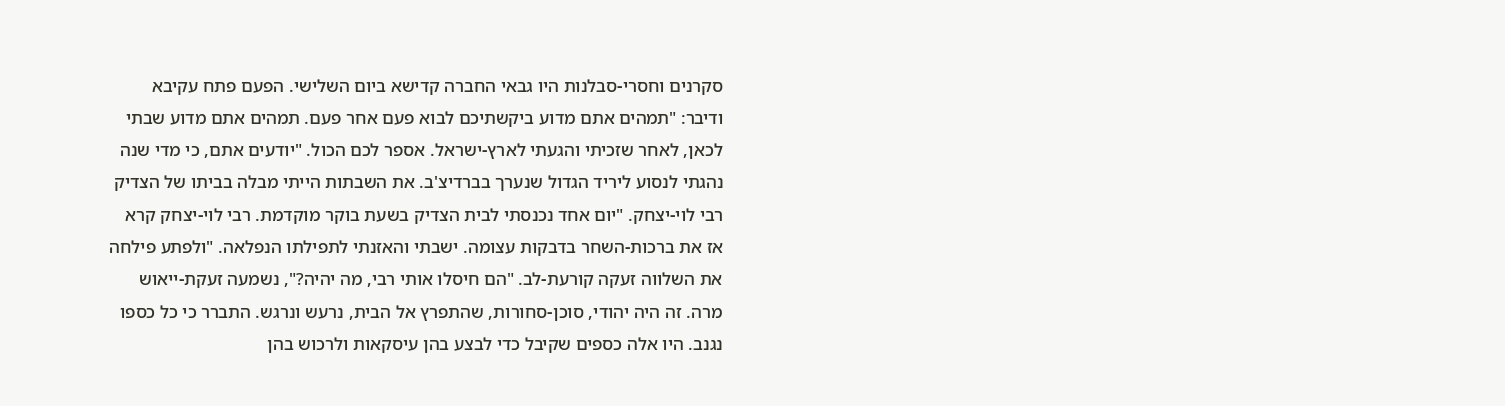סקרנים וחסרי-סבלנות היו גבאי החברה קדישא ביום השלישי. הפעם פתח עקיבא ודיבר: "תמהים אתם מדוע ביקשתיכם לבוא פעם אחר פעם. תמהים אתם מדוע שבתי לכאן, לאחר שזכיתי והגעתי לארץ-ישראל. אספר לכם הכול. "יודעים אתם, כי מדי שנה נהגתי לנסוע ליריד הגדול שנערך בברדיצ'ב. את השבתות הייתי מבלה בביתו של הצדיק רבי לוי-יצחק. "יום אחד נכנסתי לבית הצדיק בשעת בוקר מוקדמת. רבי לוי-יצחק קרא אז את ברכות-השחר בדבקות עצומה. ישבתי והאזנתי לתפילתו הנפלאה. "ולפתע פילחה את השלווה זעקה קורעת-לב. "הם חיסלו אותי רבי, מה יהיה?", נשמעה זעקת-ייאוש מרה. זה היה יהודי, סוכן-סחורות, שהתפרץ אל הבית, נרעש ונרגש. התברר כי כל כספו נגנב. היו אלה כספים שקיבל כדי לבצע בהן עיסקאות ולרכוש בהן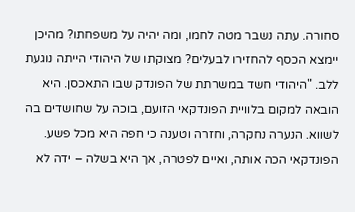סחורה. עתה נשבר מטה לחמו, ומה יהיה על משפחתו? מהיכן יימצא הכסף להחזירו לבעלים? מצוקתו של היהודי הייתה נוגעת ללב. "היהודי חשד במשרתת של הפונדק שבו התאכסן. היא הובאה למקום בלוויית הפונדקאי הזועם, בוכה על שחושדים בה לשווא. הנערה נחקרה, וחזרה וטענה כי חפה היא מכל פשע. הפונדקאי הכה אותה, ואיים לפטרה, אך היא בשלה – ידה לא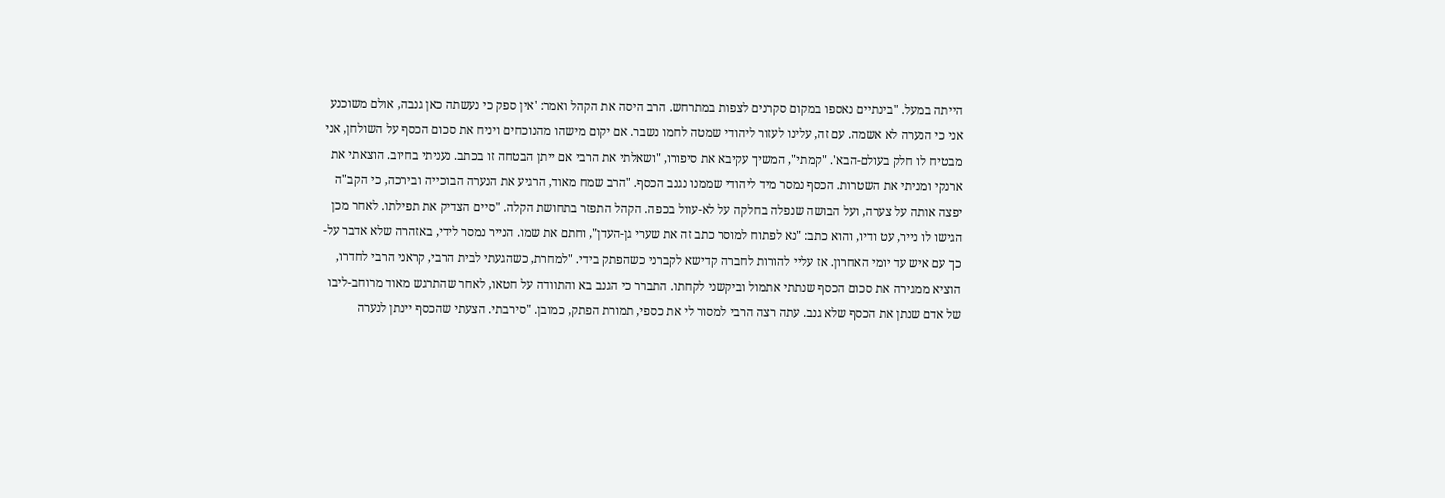הייתה במעל. "בינתיים נאספו במקום סקרנים לצפות במתרחש. הרב היסה את הקהל ואמר: 'אין ספק כי נעשתה כאן גנבה, אולם משוכנע אני כי הנערה לא אשמה. עם זה, עלינו לעזור ליהודי שמטה לחמו נשבר. אם יקום מישהו מהנוכחים ויניח את סכום הכסף על השולחן, אני מבטיח לו חלק בעולם-הבא'. "קמתי", המשיך עקיבא את סיפורו, "ושאלתי את הרבי אם ייתן הבטחה זו בכתב. נעניתי בחיוב. הוצאתי את ארנקי ומניתי את השטרות. הכסף נמסר מיד ליהודי שממנו נגנב הכסף. "הרב שמח מאוד, הרגיע את הנערה הבוכייה ובירכה, כי הקב"ה יפצה אותה על צערה, ועל הבושה שנפלה בחלקה על לא-עוול בכפה. הקהל התפזר בתחושת הקלה. "סיים הצדיק את תפילתו. לאחר מכן הגישו לו נייר, עט ודיו, והוא כתב: "נא לפתוח למוסר כתב זה את שערי גן-העדן", וחתם את שמו. הנייר נמסר לידי, באזהרה שלא אדבר על-כך עם איש עד יומי האחרון. אז עליי להורות לחברה קדישא לקברני כשהפתק בידי. "למחרת, כשהגעתי לבית הרבי, קראני הרבי לחדרו, הוציא ממגירה את סכום הכסף שנתתי אתמול וביקשני לקחתו. התברר כי הגנב בא והתוודה על חטאו, לאחר שהתרגש מאוד מרוחב-ליבו של אדם שנתן את הכסף שלא גנב. עתה רצה הרבי למסור לי את כספי, תמורת הפתק, כמובן. "סירבתי. הצעתי שהכסף יינתן לנערה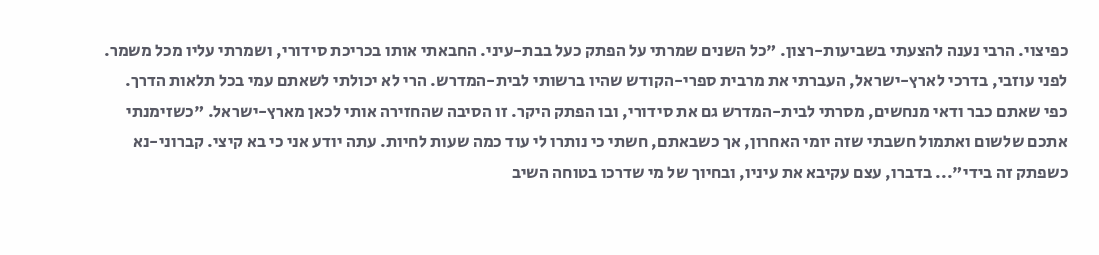כפיצוי. הרבי נענה להצעתי בשביעות-רצון. "כל השנים שמרתי על הפתק כעל בבת-עיני. החבאתי אותו בכריכת סידורי, ושמרתי עליו מכל משמר. לפני עוזבי, בדרכי לארץ-ישראל, העברתי את מרבית ספרי-הקודש שהיו ברשותי לבית-המדרש. הרי לא יכולתי לשאתם עמי בכל תלאות הדרך. כפי שאתם כבר ודאי מנחשים, מסרתי לבית-המדרש גם את סידורי, ובו הפתק היקר. זו הסיבה שהחזירה אותי לכאן מארץ-ישראל. "כשזימנתי אתכם שלשום ואתמול חשבתי שזה יומי האחרון, אך כשבאתם, חשתי כי נותרו לי עוד כמה שעות לחיות. עתה יודע אני כי בא קיצי. קברוני-נא כשפתק זה בידי"... בדברו, עצם עקיבא את עיניו, ובחיוך של מי שדרכו בטוחה השיב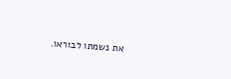את נשמתו לבוראו.